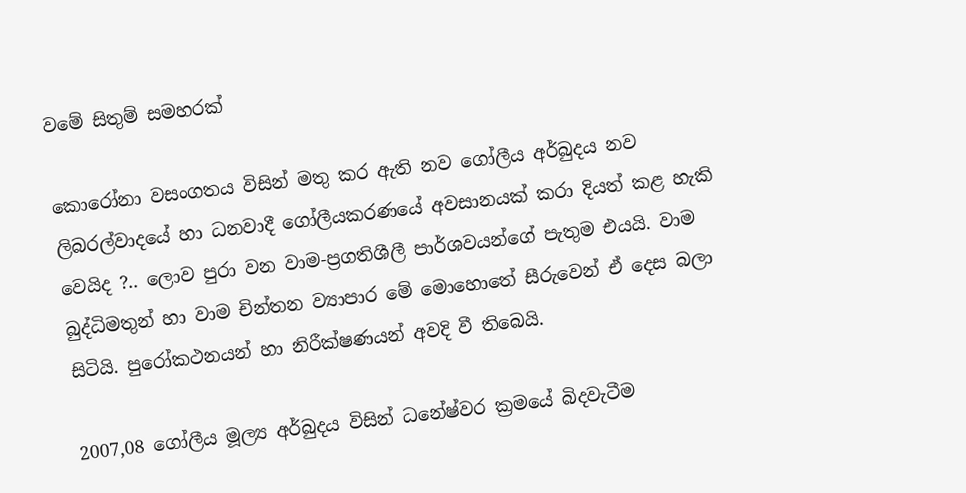වමේ සිතුම් සමහරක්

කොරෝනා වසංගතය විසින් මතු කර ඇති නව ගෝලීය අර්බුදය නව ලිබරල්වාදයේ හා ධනවාදී ගෝලීයකරණයේ අවසානයක් කරා දියත් කළ හැකි වෙයිද ?.. ලොව පුරා වන වාම-ප්‍රගතිශීලී පාර්ශවයන්ගේ පැතුම එයයි. වාම බුද්ධිමතුන් හා වාම චින්තන ව්‍යාපාර මේ මොහොතේ සීරුවෙන් ඒ දෙස බලා සිටියි. පුරෝකථනයන් හා නිරීක්ෂණයන් අවදි වී තිබෙයි.

2007,08 ගෝලීය මූල්‍ය අර්බුදය විසින් ධනේෂ්වර ක්‍රමයේ බිදවැටීම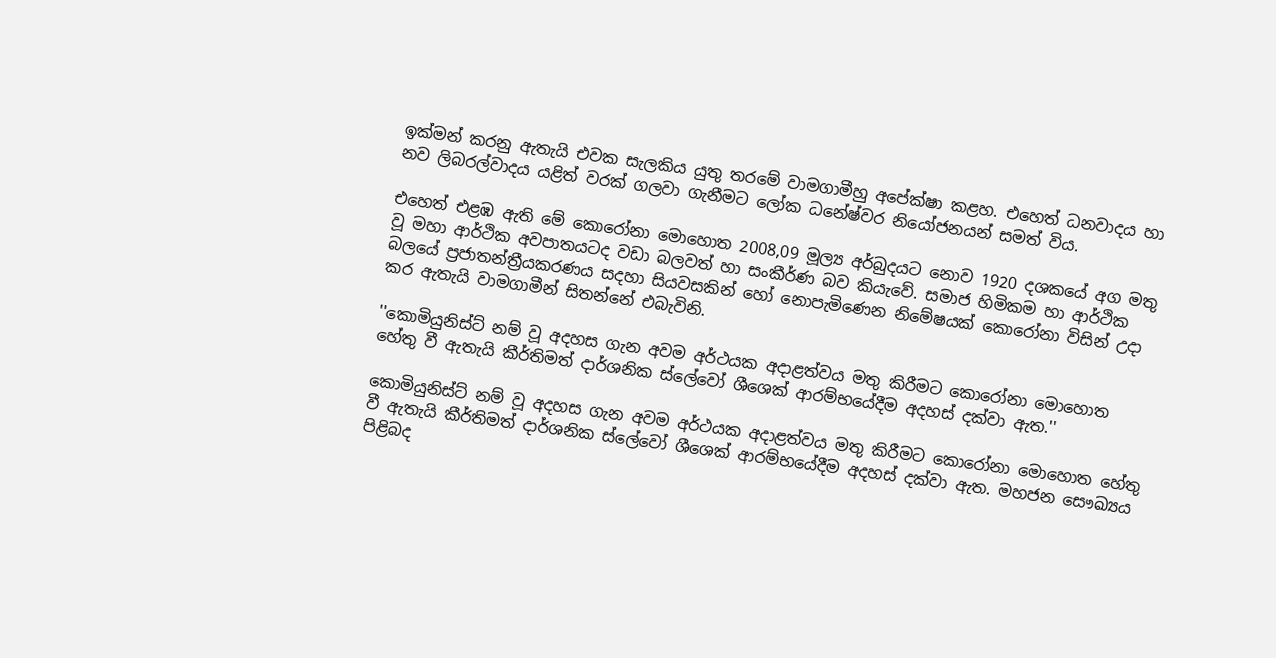ඉක්මන් කරනු ඇතැයි එවක සැලකිය යුතු තරමේ වාමගාමීහු අපේක්ෂා කළහ. එහෙත් ධනවාදය හා නව ලිබරල්වාදය යළිත් වරක් ගලවා ගැනීමට ලෝක ධනේෂ්වර නියෝජනයන් සමත් විය.

එහෙත් එළඹ ඇති මේ කොරෝනා මොහොත 2008,09 මූල්‍ය අර්බුදයට නොව 1920 දශකයේ අග මතු වූ මහා ආර්ථික අවපාතයටද වඩා බලවත් හා සංකීර්ණ බව කියැවේ. සමාජ හිමිකම හා ආර්ථික බලයේ ප්‍රජාතන්ත්‍රීයකරණය සදහා සියවසකින් හෝ නොපැමිණෙන නිමේෂයක් කොරෝනා විසින් උදා කර ඇතැයි වාමගාමීන් සිතන්නේ එබැවිනි.

''කොමියුනිස්ට් නම් වූ අදහස ගැන අවම අර්ථයක අදාළත්වය මතු කිරීමට කොරෝනා මොහොත හේතු වී ඇතැයි කීර්තිමත් දාර්ශනික ස්ලේවෝ ශීශෙක් ආරම්භයේදීම අදහස් දක්වා ඇත.''

කොමියුනිස්ට් නම් වූ අදහස ගැන අවම අර්ථයක අදාළත්වය මතු කිරීමට කොරෝනා මොහොත හේතු වී ඇතැයි කීර්තිමත් දාර්ශනික ස්ලේවෝ ශීශෙක් ආරම්භයේදීම අදහස් දක්වා ඇත. මහජන සෞඛ්‍යය පිළිබද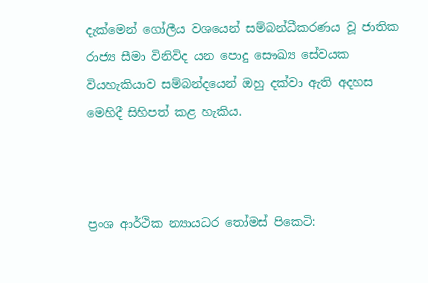දැක්මෙන් ගෝලීය වශයෙන් සම්බන්ධීකරණය වූ ජාතික රාජ්‍ය සීමා විනිවිද යන පොදු සෞඛ්‍ය සේවයක වියහැකියාව සම්බන්දයෙන් ඔහු දක්වා ඇති අදහස මෙහිදී සිහිපත් කළ හැකිය.



ප්‍රංශ ආර්ථික න්‍යායධර තෝමස් පිකෙටි: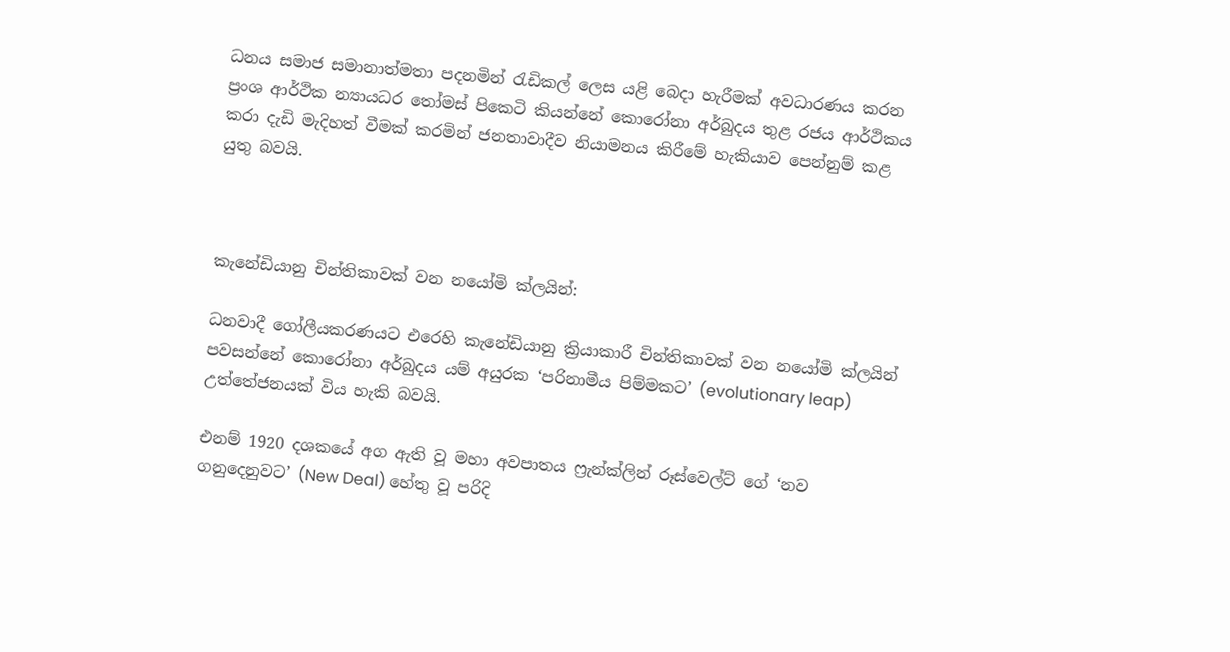ධනය සමාජ සමානාත්මතා පදනමින් රැඩිකල් ලෙස යළි බෙදා හැරීමක් අවධාරණය කරන ප්‍රංශ ආර්ථික න්‍යායධර තෝමස් පිකෙටි කියන්නේ කොරෝනා අර්බුදය තුළ රජය ආර්ථිකය කරා දැඩි මැදිහත් වීමක් කරමින් ජනතාවාදීව නියාමනය කිරීමේ හැකියාව පෙන්නුම් කළ යුතු බවයි.



කැනේඩියානු චින්තිකාවක් වන නයෝමි ක්ලයින්:

ධනවාදී ගෝලීයකරණයට එරෙහි කැනේඩියානු ක්‍රියාකාරී චින්තිකාවක් වන නයෝමි ක්ලයින් පවසන්නේ කොරෝනා අර්බුදය යම් අයුරක ‘පරිනාමීය පිම්මකට’ (evolutionary leap) උත්තේජනයක් විය හැකි බවයි.

එනම් 1920 දශකයේ අග ඇති වූ මහා අවපාතය ෆ්‍රැන්ක්ලින් රූස්වෙල්ට් ගේ ‘නව ගනුදෙනුවට’ (New Deal) හේතු වූ පරිදි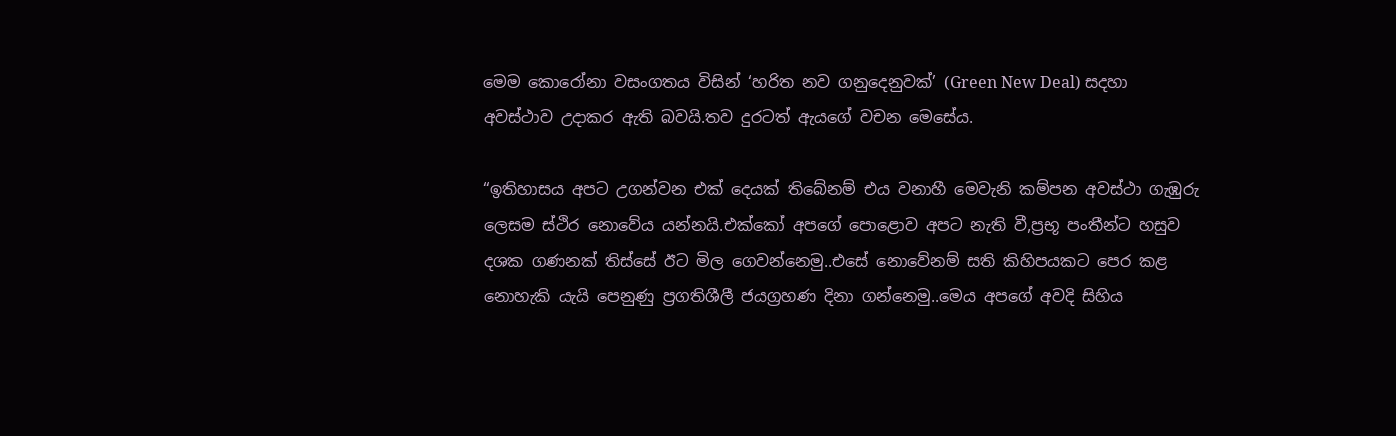මෙම කොරෝනා වසංගතය විසින් ‘හරිත නව ගනුදෙනුවක්’ (Green New Deal) සදහා අවස්ථාව උදාකර ඇති බවයි.තව දුරටත් ඇයගේ වචන මෙසේය.

“ඉතිහාසය අපට උගන්වන එක් දෙයක් තිබේනම් එය වනාහී මෙවැනි කම්පන අවස්ථා ගැඹුරු ලෙසම ස්ථිර නොවේය යන්නයි.එක්කෝ අපගේ පොළොව අපට නැති වී,ප්‍රභූ පංතීන්ට හසුව දශක ගණනක් තිස්සේ ඊට මිල ගෙවන්නෙමු..එසේ නොවේනම් සති කිහිපයකට පෙර කළ නොහැකි යැයි පෙනුණු ප්‍රගතිශීලී ජයග්‍රහණ දිනා ගන්නෙමු..මෙය අපගේ අවදි සිහිය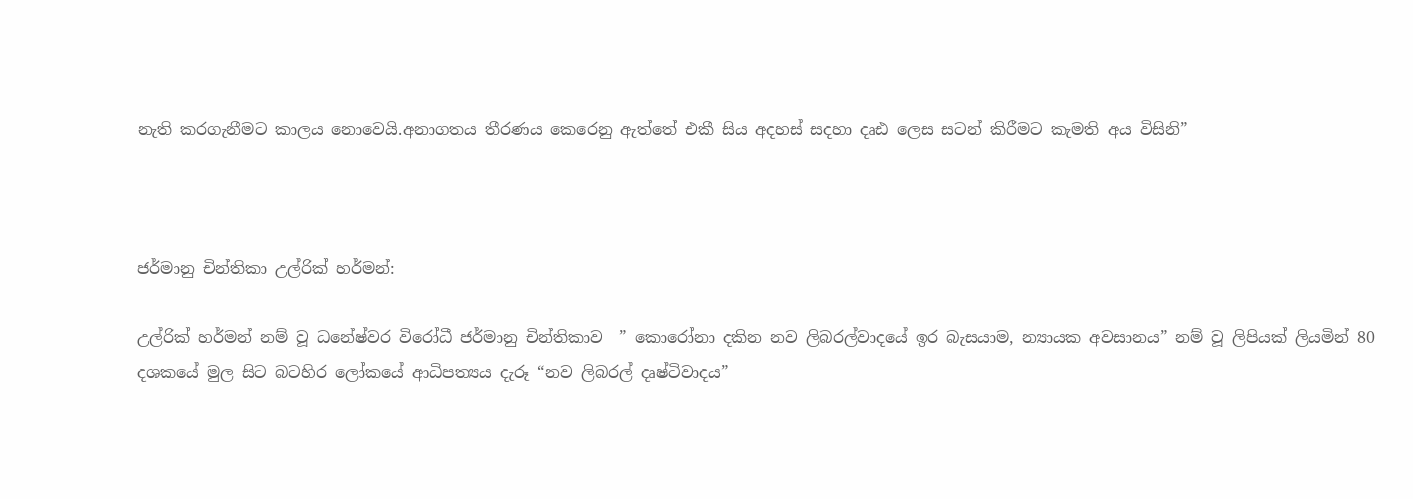නැති කරගැනීමට කාලය නොවෙයි.අනාගතය තීරණය කෙරෙනු ඇත්තේ එකී සිය අදහස් සදහා දෘඪ ලෙස සටන් කිරීමට කැමති අය විසිනි”



ජර්මානු චින්තිකා උල්රික් හර්මන්:

උල්රික් හර්මන් නම් වූ ධනේෂ්වර විරෝධී ජර්මානු චින්තිකාව  ” කොරෝනා දකින නව ලිබරල්වාදයේ ඉර බැසයාම, න්‍යායක අවසානය” නම් වූ ලිපියක් ලියමින් 80 දශකයේ මුල සිට බටහිර ලෝකයේ ආධිපත්‍යය දැරූ “නව ලිබරල් දෘෂ්ටිවාදය”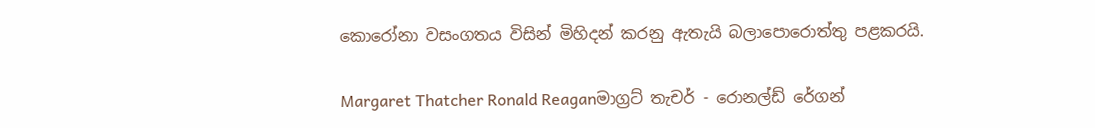කොරෝනා වසංගතය විසින් මිහිදන් කරනු ඇතැයි බලාපොරොත්තු පළකරයි.

Margaret Thatcher Ronald Reaganමාග්‍රට් තැචර් - රොනල්ඩ් රේගන්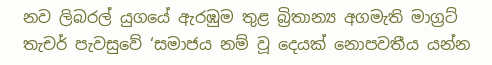නව ලිබරල් යුගයේ ඇරඹුම තුළ බ්‍රිතාන්‍ය අගමැති මාග්‍රට් තැචර් පැවසුවේ ‘සමාජය නම් වූ දෙයක් නොපවතීය යන්න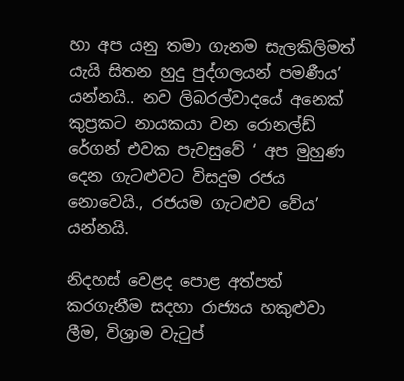හා අප යනු තමා ගැනම සැලකිලිමත් යැයි සිතන හුදු පුද්ගලයන් පමණීය’ යන්නයි.. නව ලිබරල්වාදයේ අනෙක් කුප්‍රකට නායකයා වන රොනල්ඩ් රේගන් එවක පැවසුවේ ‘ අප මුහුණ දෙන ගැටළුවට විසදුම රජය නොවෙයි., රජයම ගැටළුව වේය’ යන්නයි.

නිදහස් වෙළද පොළ අත්පත් කරගැනීම සදහා රාජ්‍යය හකුළුවා ලීම, විශ්‍රාම වැටුප්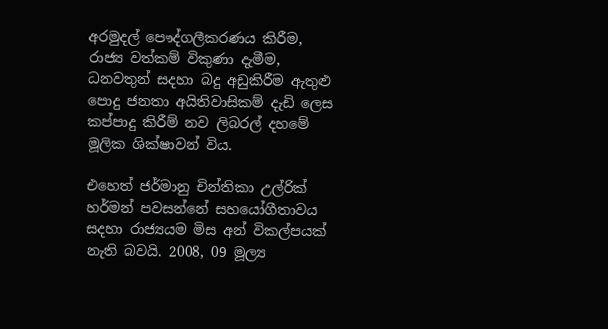අරමුදල් පෞද්ගලීකරණය කිරීම, රාජ්‍ය වත්කම් විකුණා දැමීම, ධනවතුන් සදහා බදු අඩුකිරීම ඇතුළු පොදු ජනතා අයිතිවාසිකම් දැඩි ලෙස කප්පාදු කිරීම් නව ලිබරල් දහමේ මූලික ශික්ෂාවන් විය.

එහෙත් ජර්මානු චින්තිකා උල්රික් හර්මන් පවසන්නේ සහයෝගීතාවය සදහා රාජ්‍යයම මිස අන් විකල්පයක් නැති බවයි. 2008, 09 මූල්‍ය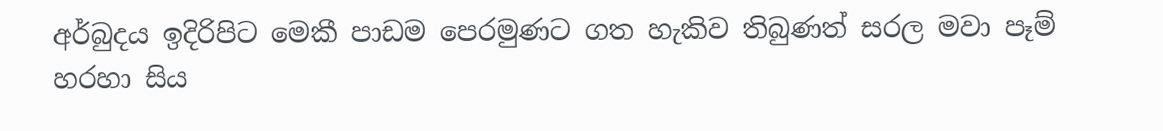අර්බුදය ඉදිරිපිට මෙකී පාඩම පෙරමුණට ගත හැකිව තිබුණත් සරල මවා පෑම් හරහා සිය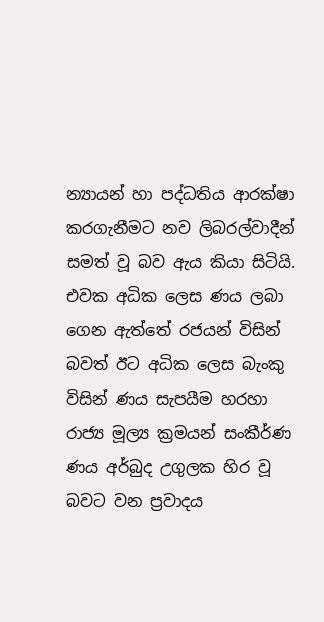න්‍යායන් හා පද්ධතිය ආරක්ෂා කරගැනීමට නව ලිබරල්වාදීන් සමත් වූ බව ඇය කියා සිටියි. එවක අධික ලෙස ණය ලබා ගෙන ඇත්තේ රජයන් විසින් බවත් ඊට අධික ලෙස බැංකු විසින් ණය සැපයීම හරහා රාජ්‍ය මූල්‍ය ක්‍රමයන් සංකීර්ණ ණය අර්බුද උගුලක හි‍ර වූ බවට වන ප්‍රවාදය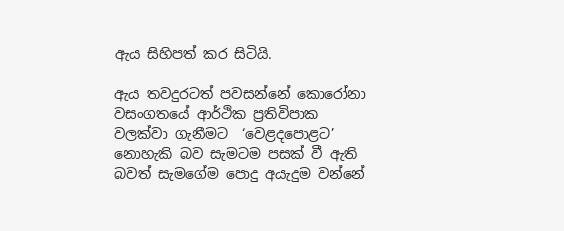ඇය සිහිපත් කර සිටියි.

ඇය තවදුරටත් පවසන්නේ කොරෝනා වසංගතයේ ආර්ථික ප්‍රතිවිපාක වලක්වා ගැනීමට  ‘වෙළදපොළට’ නොහැකි බව සැමටම පසක් වී ඇති බවත් සැමගේම පොදු අයැදුම වන්නේ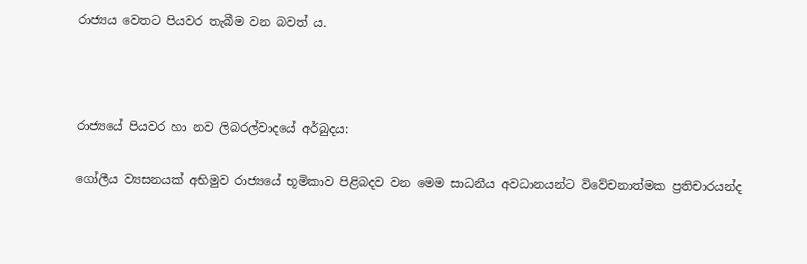රාජ්‍යය වෙතට පියවර තැබීම වන බවත්‍ ය.



රාජ්‍යයේ පියවර හා නව ලිබරල්වාදයේ අර්බුදය:

ගෝලීය ව්‍යසනයක් අභිමුව රාජ්‍යයේ භූමිකාව පිළිබදව වන මෙම සාධනීය අවධානයන්ට විවේචනාත්මක ප්‍රතිචාරයන්ද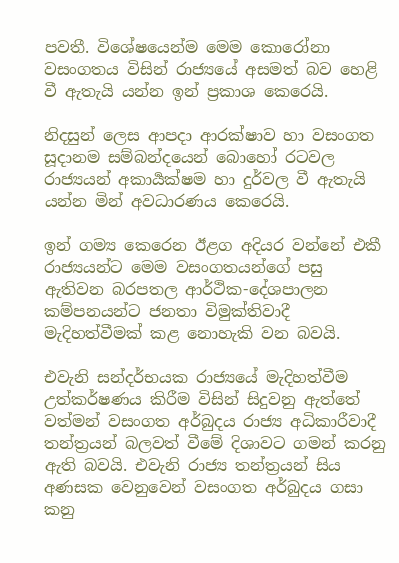පවතී. විශේෂයෙන්ම මෙම කොරෝනා වසංගතය විසින් රාජ්‍යයේ අසමත් බව හෙළි වී ඇතැයි යන්න ඉන් ප්‍රකාශ කෙරෙයි.

නිදසුන් ලෙස ආපදා ආරක්ෂාව හා වසංගත සූදානම සම්බන්දයෙන් බොහෝ රටවල රාජ්‍යයන් අකාර්‍යක්ෂම හා දුර්වල වී ඇතැයි යන්න මින් අවධාරණය කෙරෙයි.

ඉන් ගම්‍ය කෙරෙන ඊළග අදියර වන්නේ එකී රාජ්‍යයන්ට මෙම වසංගතයන්ගේ පසු ඇතිවන බරපතල ආර්ථික-දේශපාලන කම්පනයන්ට ජනතා විමුක්තිවාදී මැදිහත්වීමක් කළ නොහැකි වන බවයි.

එවැනි සන්දර්භයක රාජ්‍යයේ මැදිහත්වීම උත්කර්ෂණය කිරීම විසින් සිදුවනු ඇත්තේ වත්මන් වසංගත අර්බුදය රාජ්‍ය අධිකාරීවාදී තන්ත්‍රයන් බලවත් වීමේ දිශාවට ගමන් කරනු ඇති බවයි. එවැනි රාජ්‍ය තන්ත්‍රයන් සිය අණසක වෙනුවෙන් වසංගත අර්බුදය ගසා කනු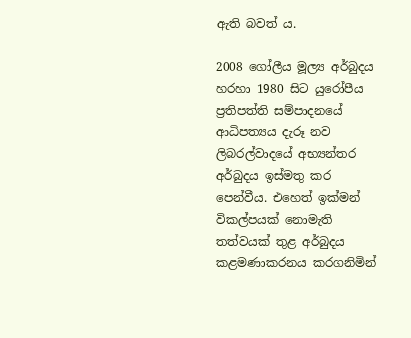ඇති බවත්‍ ය.

2008 ගෝලීය මූල්‍ය අර්බුදය හරහා 1980 සිට යුරෝපීය ප්‍රතිපත්ති සම්පාදනයේ ආධිපත්‍යය දැරූ නව ලිබරල්වාදයේ අභ්‍යන්තර අර්බුදය ඉස්මතු කර පෙන්වීය. එහෙත් ඉක්මන් විකල්පයක් නොමැති තත්වයක් තුළ අර්බුදය කළමණාකරනය කරගනිමින්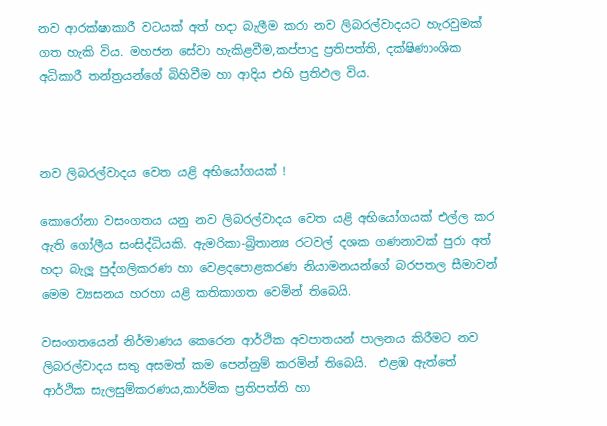නව ආරක්ෂාකාරී වටයක් අත් හදා බැලීම කරා නව ලිබරල්වාදයට හැරවුමක් ගත හැකි විය. මහජන සේවා හැකිළවීම,කප්පාදු ප්‍රතිපත්ති, දක්ෂිණාංශික අධිකාරී තන්ත්‍රයන්ගේ බිහිවීම හා ආදිය එහි ප්‍රතිඵල විය.



නව ලිබරල්වාදය වෙත යළි අභියෝගයක් !

කොරෝනා වසංගතය යනු නව ලිබරල්වාදය වෙත යළි අභියෝගයක් එල්ල කර ඇති ගෝලීය සංසිද්ධියකි. ඇමරිකා-බ්‍රිතාන්‍ය රටවල් දශක ගණනාවක් පුරා අත් හදා බැලූ පුද්ගලිකරණ හා වෙළදපොළකරණ නියාමනයන්ගේ බරපතල සීමාවන් මෙම ව්‍යසනය හරහා යළි කතිකාගත වෙමින් තිබෙයි.

වසංගතයෙන් නිර්මාණය කෙරෙන ආර්ථික අවපාතයන් පාලනය කිරීමට නව ලිබරල්වාදය සතු අසමත් කම පෙන්නුම් කරමින් තිබෙයි.  එළඹ ඇත්තේ ආර්ථික සැලසුම්කරණය,කාර්මික ප්‍රතිපත්ති හා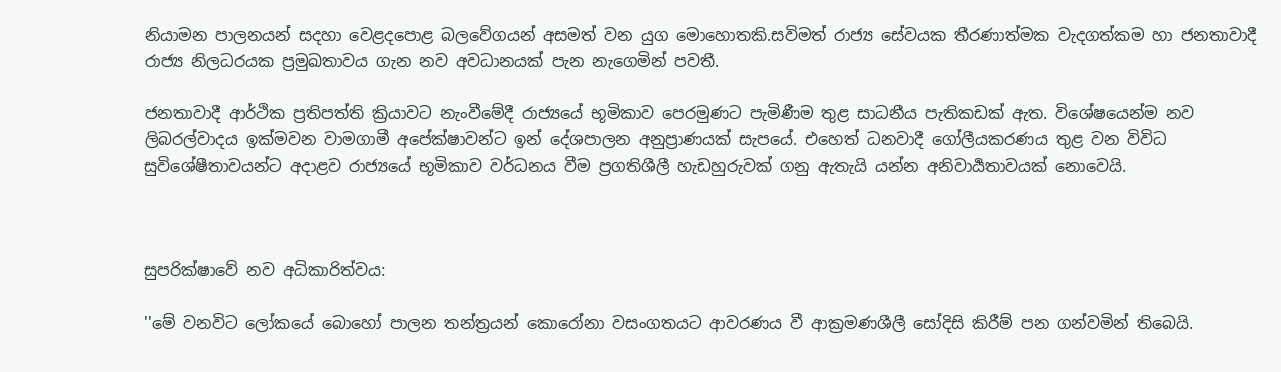නියාමන පාලනයන් සදහා වෙළදපොළ බලවේගයන් අසමත් වන යුග මොහොතකි.සවිමත් රාජ්‍ය සේවයක තීරණාත්මක වැදගත්කම හා ජනතාවාදී රාජ්‍ය නිලධරයක ප්‍රමුඛතාවය ගැන නව අවධානයක් පැන නැගෙමින් පවතී.

ජනතාවාදී ආර්ථික ප්‍රතිපත්ති ක්‍රියාවට නැංවීමේදී රාජ්‍යයේ භූමිකාව පෙරමුණට පැමිණීම තුළ සාධනීය පැතිකඩක් ඇත. විශේෂයෙන්ම නව ලිබරල්වාදය ඉක්මවන වාමගාමී අපේක්ෂාවන්ට ඉන් දේශපාලන අනුප්‍රාණයක් සැපයේ. එහෙත් ධනවාදී ගෝලීයකරණය තුළ වන විවිධ සුවිශේෂීතාවයන්ට අදාළව රාජ්‍යයේ භූමිකාව වර්ධනය වීම ප්‍රගතිශීලී හැඩහුරුවක් ගනු ඇතැයි යන්න අනිවාර්‍යතාවයක් නොවෙයි.



සුපරික්ෂාවේ නව අධිකාරිත්වය:

''මේ වනවිට ලෝකයේ බොහෝ පාලන තන්ත්‍රයන් කොරෝනා වසංගතයට ආවරණය වී ආක්‍රමණශීලී සෝදිසි කිරීම් පන ගන්වමින් තිබෙයි.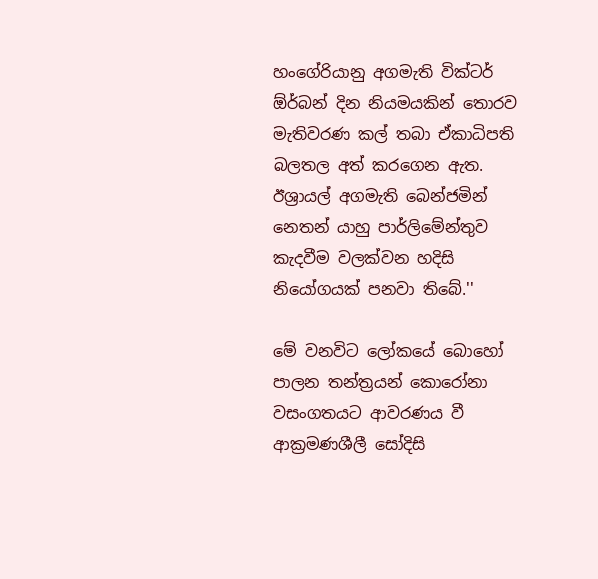හංගේරියානු අගමැති වික්ටර් ඕර්බන් දින නියමයකින් තොරව මැතිවරණ කල් තබා ඒකාධිපති බලතල අත් කරගෙන ඇත. ඊශ්‍රායල් අගමැති බෙන්ජමින් නෙතන්‍ යාහු පාර්ලිමේන්තුව කැදවීම වලක්වන හදිසි නියෝගයක් පනවා තිබේ.''

මේ වනවිට ලෝකයේ බොහෝ පාලන තන්ත්‍රයන් කොරෝනා වසංගතයට ආවරණය වී ආක්‍රමණශීලී සෝදිසි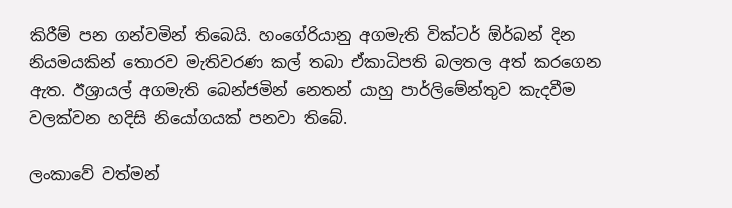කිරීම් පන ගන්වමින් තිබෙයි. හංගේරියානු අගමැති වික්ටර් ඕර්බන් දින නියමයකින් තොරව මැතිවරණ කල් තබා ඒකාධිපති බලතල අත් කරගෙන ඇත. ඊශ්‍රායල් අගමැති බෙන්ජමින් නෙතන්‍ යාහු පාර්ලිමේන්තුව කැදවීම වලක්වන හදිසි නියෝගයක් පනවා තිබේ.

ලංකාවේ වත්මන්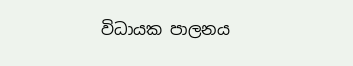විධායක පාලනය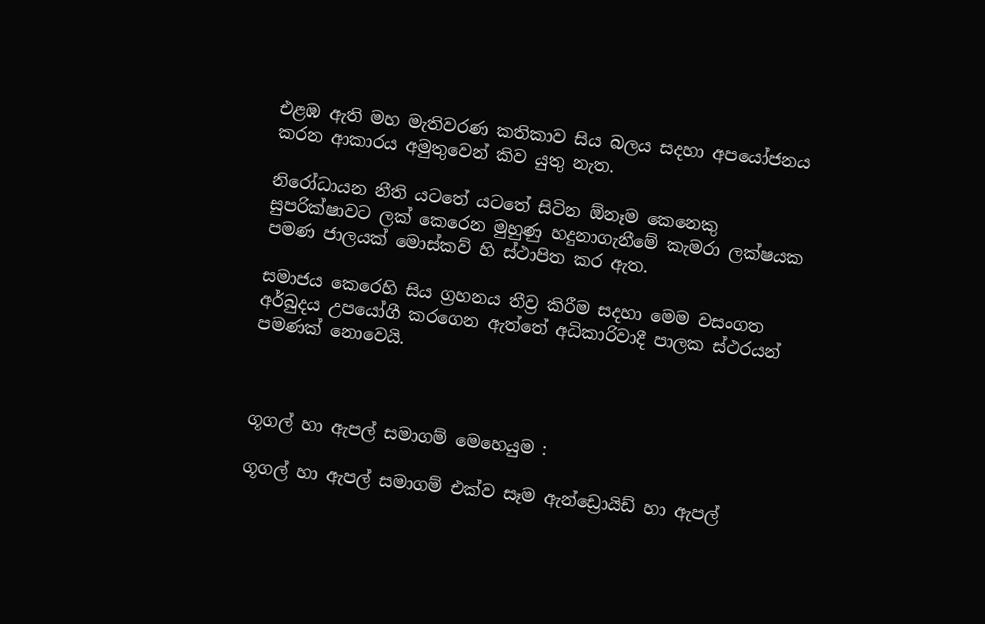එළඹ ඇති මහ මැතිවරණ කතිකාව සිය බලය සදහා අපයෝජනය කරන ආකාරය අමුතුවෙන් කිව යුතු නැත.

නිරෝධායන නීති යටතේ යටතේ සිටින ඕනෑම කෙනෙකු සුපරික්ෂාවට ලක් කෙරෙන මුහුණු හදුනාගැනීමේ කැමරා ලක්ෂයක පමණ ජාලයක් මොස්කව් හි ස්ථාපිත කර ඇත.

සමාජය කෙරෙහි සිය ග්‍රහනය තීව්‍ර කිරීම සදහා මෙම වසංගත අර්බුදය උපයෝගී කරගෙන ඇත්තේ අධිකාරිවාදී පාලක ස්ථරයන් පමණක් නොවෙයි.



ගූගල් හා ඇපල් සමාගම් මෙහෙයුම :

ගූගල් හා ඇපල් සමාගම් එක්ව සෑම ඇන්ඩ්‍රොයිඩ් හා ඇපල්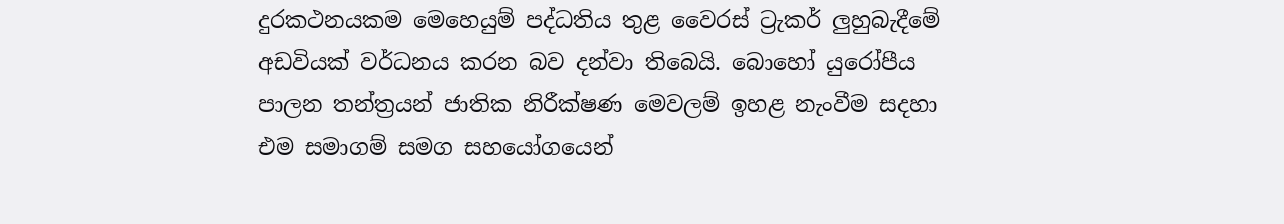දුරකථනයකම මෙහෙයුම් පද්ධතිය තුළ වෛරස් ට්‍රැකර් ලුහුබැදීමේ අඩවියක් වර්ධනය කරන බව දන්වා තිබෙයි. බොහෝ යුරෝපීය පාලන තන්ත්‍රයන් ජාතික නිරීක්ෂණ මෙවලම් ඉහළ නැංවීම සදහා එම සමාගම් සමග සහයෝගයෙන්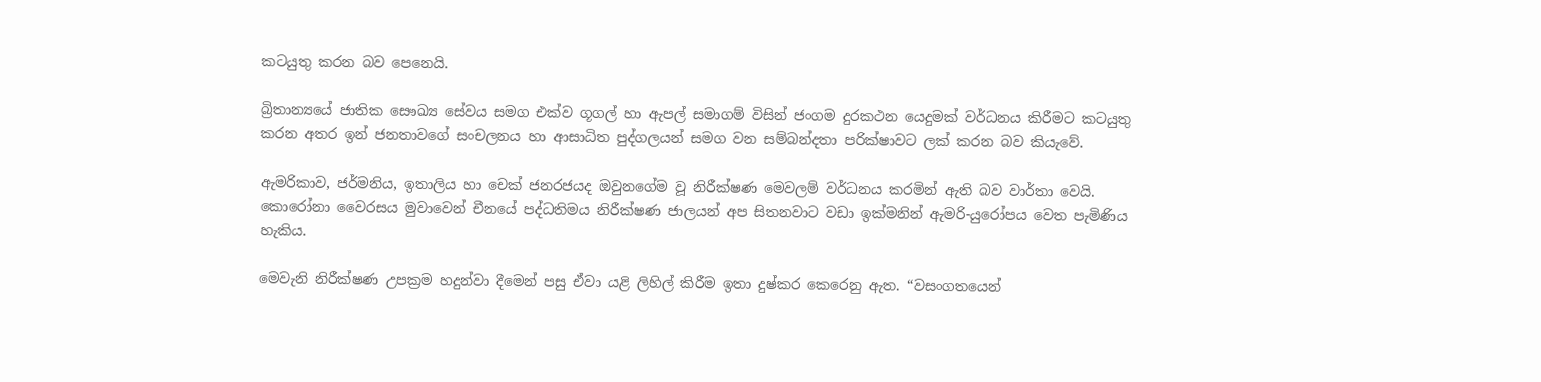කටයුතු කරන බව පෙනෙයි.

බ්‍රිතාන්‍යයේ ජාතික සෞඛ්‍ය සේවය සමග එක්ව ගූගල් හා ඇපල් සමාගම් විසින් ජංගම දුරකථන යෙදුමක් වර්ධනය කිරීමට කටයුතු කරන අතර ඉන් ජනතාවගේ සංචලනය හා ආසාධිත පුද්ගලයන් සමග වන සම්බන්දතා පරික්ෂාවට ලක් කරන බව කියැවේ.

ඇමරිකාව, ජර්මනිය, ඉතාලිය හා චෙක් ජනරජයද ඔවුනගේම වූ නිරීක්ෂණ මෙවලම් වර්ධනය කරමින් ඇති බව වාර්තා වෙයි. කොරෝනා වෛරසය මුවාවෙන් චීනයේ පද්ධතිමය නිරීක්ෂණ ජාලයන් අප සිතනවාට වඩා ඉක්මනින් ඇමරි-යුරෝපය වෙත පැමිණිය හැකිය.

මෙවැනි නිරීක්ෂණ උපක්‍රම හදුන්වා දීමෙන් පසු ඒවා යළි ලිහිල් කිරීම ඉතා දුෂ්කර කෙරෙනු ඇත. “වසංගතයෙන්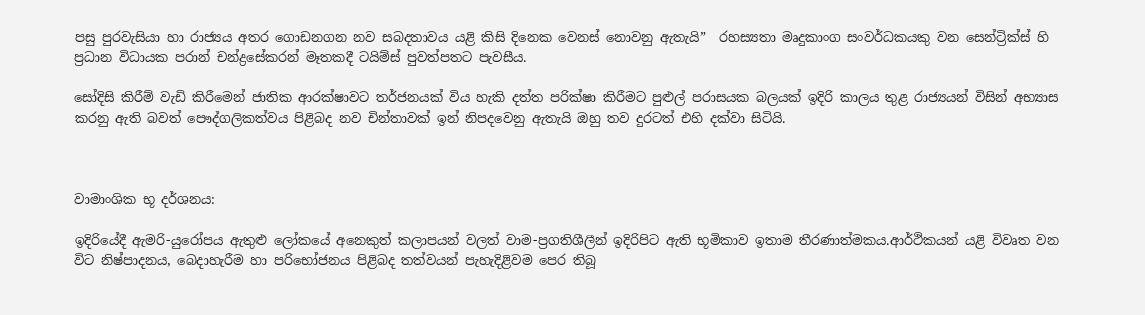පසු පුරවැසියා හා රාජ්‍යය අතර ගොඩනගන නව සබදතාවය යළි කිසි දිනෙක වෙනස් නොවනු ඇතැයි”  රහස්‍යතා මෘදුකාංග සංවර්ධකයකු වන සෙන්ට්‍රික්ස් හි ප්‍රධාන විධායක පරාන් චන්ද්‍රසේකරන් මෑතකදී ටයිම්ස් පුවත්පතට පැවසීය.

සෝදිසි කිරීම් වැඩි කිරීමෙන් ජාතික ආරක්ෂාවට තර්ජනයක් විය හැකි දත්ත පරික්ෂා කිරීමට පුළුල් පරාසයක බලයක් ඉදිරි කාලය තුළ රාජ්‍යයන් විසින් අභ්‍යාස කරනු ඇති බවත් පෞද්ගලිකත්වය පිළිබද නව චින්තාවක් ඉන් නිපදවෙනු ඇතැයි ඔහු තව දුරටත් එහි දක්වා සිටියි.



වාමාංශික භූ දර්ශනය:

ඉදිරියේදී ඇමරි-යුරෝපය ඇතුළු ලෝකයේ අනෙකුත් කලාපයන් වලත් වාම-ප්‍රගතිශීලීන් ඉදිරිපිට ඇති භූමිකාව ඉතාම තීරණාත්මකය.ආර්ථිකයන් යළි විවෘත වන විට නිෂ්පාදනය, බෙදාහැරීම හා පරිභෝජනය පිළිබද තත්වයන් පැහැදිළිවම පෙර තිබූ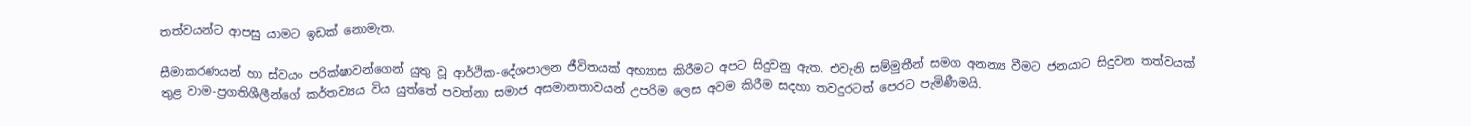තත්වයන්ට ආපසු යාමට ඉඩක් නොමැත.

සීමාකරණයන් හා ස්වයං පරික්ෂාවන්ගෙන් යුතු වූ ආර්ථික-දේශපාලන ජීවිතයක් අභ්‍යාස කිරීමට අපට සිදුවනු ඇත. එවැනි සම්මුතීන් සමග අනන්‍ය වීමට ජනයාට සිදුවන තත්වයක් තුළ වාම-ප්‍රගතිශීලීන්ගේ කර්තව්‍යය විය යුත්තේ පවත්නා සමාජ අසමානතාවයන් උපරිම ලෙස අවම කිරීම සදහා තවදුරටත් පෙරට පැමිණීමයි.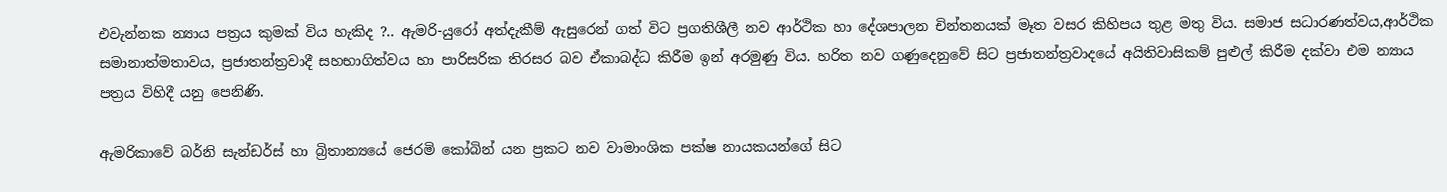එවැන්නක න්‍යාය පත්‍රය කුමක් විය හැකිද ?.. ඇමරි-යුරෝ අත්දැකීම් ඇසුරෙන් ගත් විට ප්‍රගතිශීලී නව ආර්ථික හා දේශපාලන චින්තනයක් මෑත වසර කිහිපය තුළ මතු විය. සමාජ සධාරණත්වය,ආර්ථික සමානාත්මතාවය, ප්‍රජාතන්ත්‍රවාදී සහභාගිත්වය හා පාරිසරික තිරසර බව ඒකාබද්ධ කිරීම ඉන් අරමුණු විය. හරිත නව ගණුදෙනුවේ සිට ප්‍රජාතන්ත්‍රවාදයේ අයිතිවාසිකම් පුළුල් කිරීම දක්වා එම න්‍යාය පත්‍රය විහිදී යනු පෙනිණි.

ඇමරිකාවේ බර්නි සැන්ඩර්ස් හා බ්‍රිතාන්‍යයේ ජෙරමි කෝබින් යන ප්‍රකට නව වාමාංශික පක්ෂ නායකයන්ගේ සිට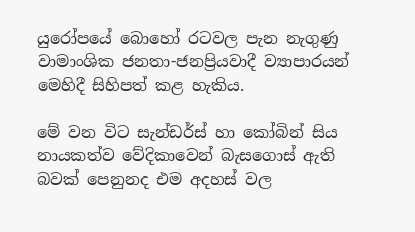යුරෝපයේ බොහෝ රටවල පැන නැගුණු වාමාංශික ජනතා-ජනප්‍රියවාදී ව්‍යාපාරයන් මෙහිදී සිහිපත් කළ හැකිය.

මේ වන විට සැන්ඩර්ස් හා කෝබින් සිය නායකත්ව වේදිකාවෙන් බැසගොස් ඇති බවක් පෙනුනද එම අදහස් වල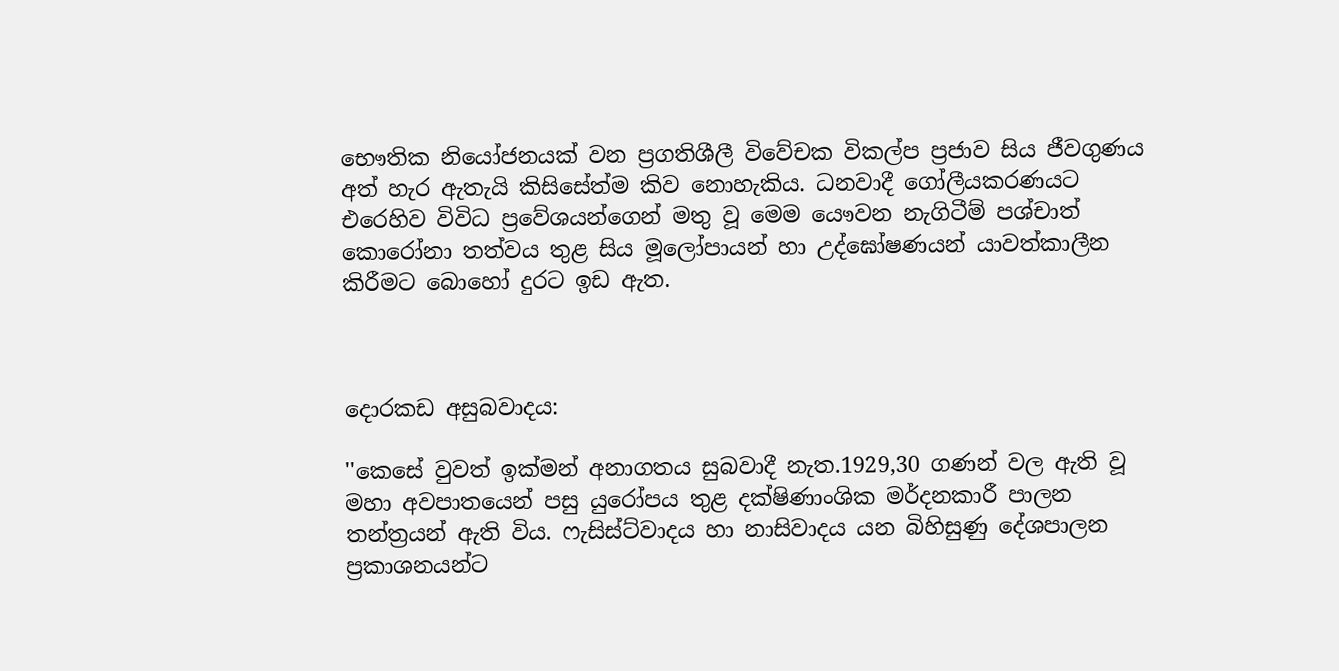භෞතික නියෝජනයක් වන ප්‍රගතිශීලී විවේචක විකල්ප ප්‍රජාව සිය ජීවගුණය අත් හැර ඇතැයි කිසිසේත්ම කිව නොහැකිය. ධනවාදී ගෝලීයකරණයට එරෙහිව විවිධ ප්‍රවේශයන්ගෙන් මතු වූ මෙම යෞවන නැගිටීම් පශ්චාත් කොරෝනා තත්වය තුළ සිය මූලෝපායන් හා උද්ඝෝෂණයන් යාවත්කාලීන කිරීමට බොහෝ දුරට ඉඩ ඇත.



දොරකඩ අසුබවාදය:

''කෙසේ වුවත් ඉක්මන් අනාගතය සුබවාදී නැත.1929,30 ගණන් වල ඇති වූ මහා අවපාතයෙන් පසු යුරෝපය තුළ දක්ෂිණාංශික මර්දනකාරී පාලන තන්ත්‍රයන් ඇති විය. ෆැසිස්ට්වාදය හා නාසිවාදය යන බිහිසුණු දේශපාලන ප්‍රකාශනයන්ට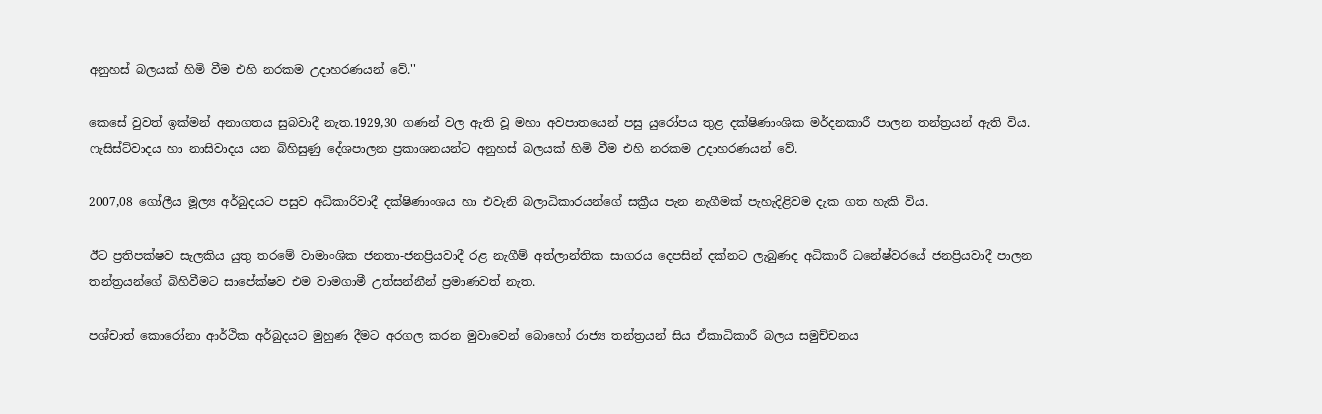අනුහස් බලයක් හිමි වීම එහි නරකම උදාහරණයන් වේ.''

කෙසේ වුවත් ඉක්මන් අනාගතය සුබවාදී නැත.1929,30 ගණන් වල ඇති වූ මහා අවපාතයෙන් පසු යුරෝපය තුළ දක්ෂිණාංශික මර්දනකාරී පාලන තන්ත්‍රයන් ඇති විය. ෆැසිස්ට්වාදය හා නාසිවාදය යන බිහිසුණු දේශපාලන ප්‍රකාශනයන්ට අනුහස් බලයක් හිමි වීම එහි නරකම උදාහරණයන් වේ.

2007,08 ගෝලීය මූල්‍ය අර්බුදයට පසුව අධිකාරිවාදී දක්ෂිණාංශය හා එවැනි බලාධිකාරයන්ගේ සක්‍රීය පැන නැගීමක් පැහැදිළිවම දැක ගත හැකි විය.

ඊට ප්‍රතිපක්ෂව සැලකිය යුතු තරමේ වාමාංශික ජනතා-ජනප්‍රියවාදී රළ නැගීම් අත්ලාන්තික සාගරය දෙපසින් දක්නට ලැබුණද අධිකාරී ධනේෂ්වරයේ ජනප්‍රියවාදී පාලන තන්ත්‍රයන්ගේ බිහිවීමට සාපේක්ෂව එම වාමගාමී උත්සන්නීන් ප්‍රමාණවත් නැත.

පශ්චාත් කොරෝනා ආර්ථික අර්බුදයට මුහුණ දීමට අරගල කරන මුවාවෙන් බොහෝ රාජ්‍ය තන්ත්‍රයන් සිය ඒකාධිකාරී බලය සමුච්චනය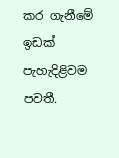කර ගැනීමේ ඉඩක් පැහැදිළිවම පවතී.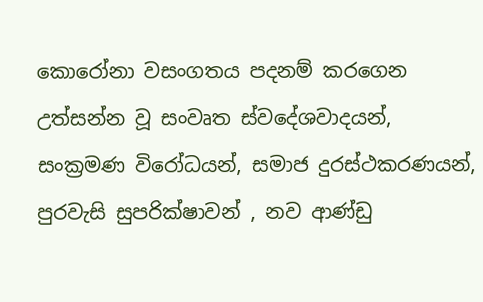කොරෝනා වසංගතය පදනම් කරගෙන උත්සන්න වූ සංවෘත ස්වදේශවාදයන්, සංක්‍රමණ විරෝධයන්, සමාජ දුරස්ථකරණයන්, පුරවැසි සුපරික්ෂාවන් , නව ආණ්ඩු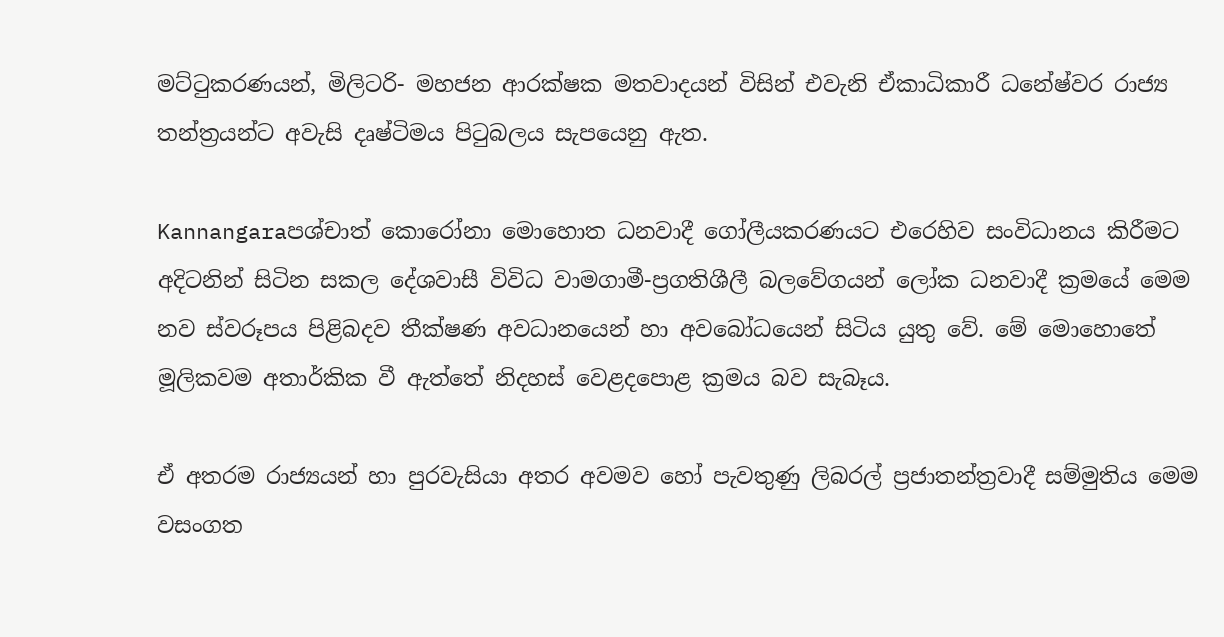මට්ටුකරණයන්, මිලිටරි- මහජන ආරක්ෂක මතවාදයන් විසින් එවැනි ඒකාධිකාරී ධනේෂ්වර රාජ්‍ය තන්ත්‍රයන්ට අවැසි දෘෂ්ටිමය පිටුබලය සැපයෙනු ඇත.

Kannangaraපශ්චාත් කොරෝනා මොහොත ධනවාදී ගෝලීයකරණයට එරෙහිව සංවිධානය කිරීමට අදිටනින් සිටින සකල දේශවාසී විවිධ වාමගාමී-ප්‍රගතිශීලී බලවේගයන් ලෝක ධනවාදී ක්‍රමයේ මෙම නව ස්වරූපය පිළිබදව තීක්ෂණ අවධානයෙන් හා අවබෝධයෙන් සිටිය යුතු වේ. මේ මොහොතේ මූලිකවම අතාර්කික වී ඇත්තේ නිදහස් වෙළදපොළ ක්‍රමය බව සැබෑය.

ඒ අතරම රාජ්‍යයන් හා පුරවැසියා අතර අවමව හෝ පැවතුණු ලිබරල් ප්‍රජාතන්ත්‍රවාදී සම්මුතිය මෙම වසංගත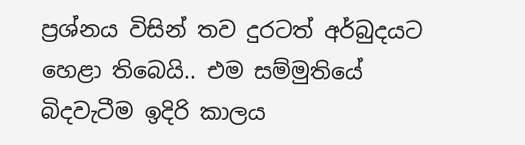ප්‍රශ්නය විසින් තව දුරටත් අර්බුදයට හෙළා තිබෙයි.. එම සම්මුතියේ බිදවැටීම ඉදිරි කාලය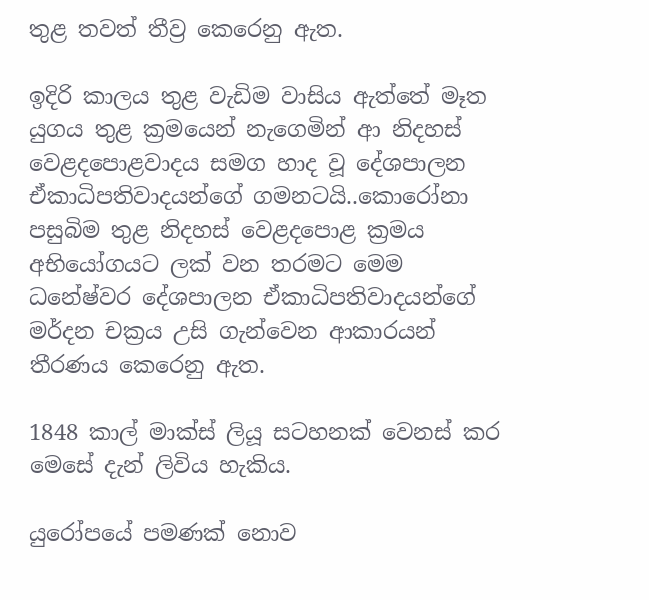තුළ තවත් තීව්‍ර කෙරෙනු ඇත.

ඉදිරි කාලය තුළ වැඩිම වාසිය ඇත්තේ මෑත යුගය තුළ ක්‍රමයෙන් නැගෙමින් ආ නිදහස් වෙළදපොළවාදය සමග හාද වූ දේශපාලන ඒකාධිපතිවාදයන්ගේ ගමනටයි..කොරෝනා පසුබිම තුළ නිදහස් වෙළදපොළ ක්‍රමය අභියෝගයට ලක් වන තරමට මෙම ධනේෂ්වර දේශපාලන ඒකාධිපතිවාදයන්ගේ මර්දන චක්‍රය උසි ගැන්වෙන ආකාරයන් තීරණය කෙරෙනු ඇත.

1848 කාල් මාක්ස් ලියූ සටහනක් වෙනස් කර මෙසේ දැන් ලිවිය හැකිය.

යුරෝපයේ පමණක් නොව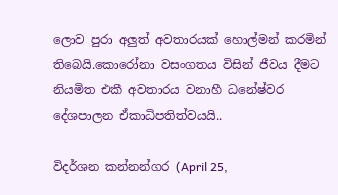ලොව පුරා අලුත් අවතාරයක් හොල්මන් කරමින් තිබෙයි.කොරෝනා වසංගතය විසින් ජීවය දීමට නියමිත එකී අවතාරය වනාහී ධනේෂ්වර දේශපාලන ඒකාධිපතිත්වයයි..

විදර්ශන කන්නන්ගර (April 25,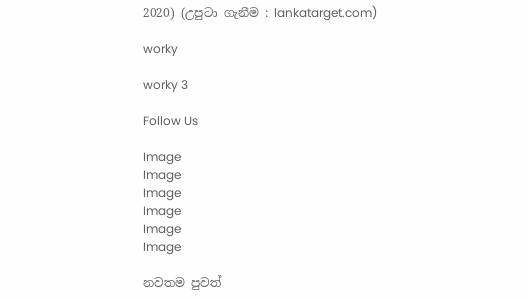2020) (උපුටා ගැනීම : lankatarget.com)

worky

worky 3

Follow Us

Image
Image
Image
Image
Image
Image

නවතම පුවත්